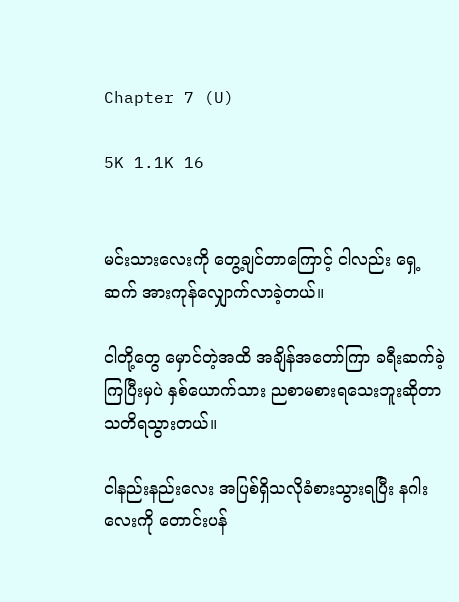Chapter 7 (U)

5K 1.1K 16


မင်းသားလေးကို တွေ့ချင်တာကြောင့် ငါလည်း ရှေ့ဆက် အားကုန်လျှောက်လာခဲ့တယ်။

ငါတို့တွေ မှောင်တဲ့အထိ အချိန်အတော်ကြာ ခရီးဆက်ခဲ့ကြပြီးမှပဲ နှစ်ယောက်သား ညစာမစားရသေးဘူးဆိုတာ သတိရသွားတယ်။

ငါနည်းနည်းလေး အပြစ်ရှိသလိုခံစားသွားရပြီး နဂါးလေးကို တောင်းပန်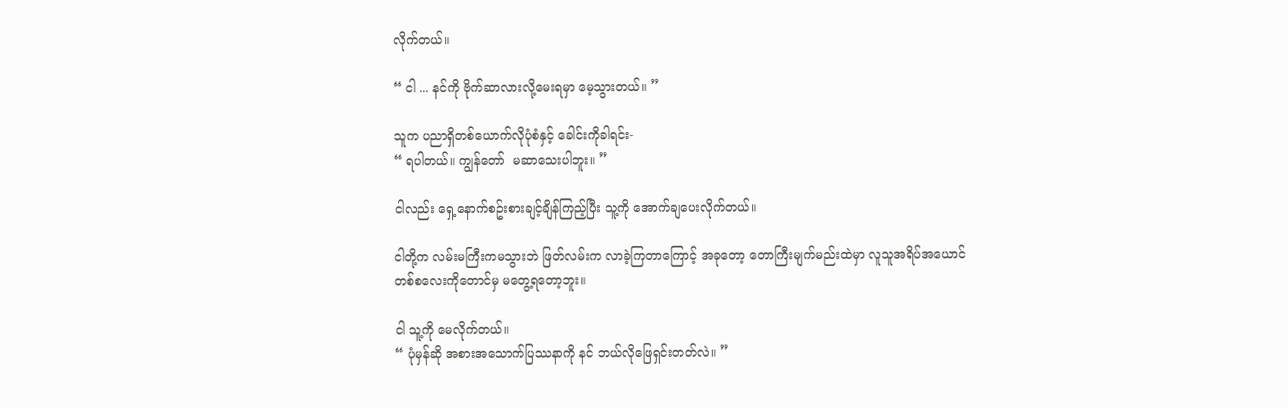လိုက်တယ်။

“ ငါ ... နင်ကို ဗိုက်ဆာလားလို့မေးရမှာ မေ့သွားတယ်။ ”

သူက ပညာရှိတစ်ယောက်လိုပုံစံနှင့် ခေါင်းကိုခါရင်း-
“ ရပါတယ်။ ကျွန်တော်  မဆာသေးပါဘူး။ ”

ငါလည်း ရှေ့နောက်စဥ်းစားချင့်ချိန်ကြည့်ပြီး သူ့ကို အောက်ချပေးလိုက်တယ်။

ငါတို့က လမ်းမကြီးကမသွားဘဲ ဖြတ်လမ်းက လာခဲ့ကြတာကြောင့် အခုတော့ တောကြီးမျက်မည်းထဲမှာ လူသူအရိပ်အယောင် တစ်စလေးကိုတောင်မှ မတွေ့ရတော့ဘူး။

ငါ သူ့ကို မေလိုက်တယ်။
“ ပုံမှန်ဆို အစားအသောက်ပြဿနာကို နင် ဘယ်လိုဖြေရှင်းတတ်လဲ။ ”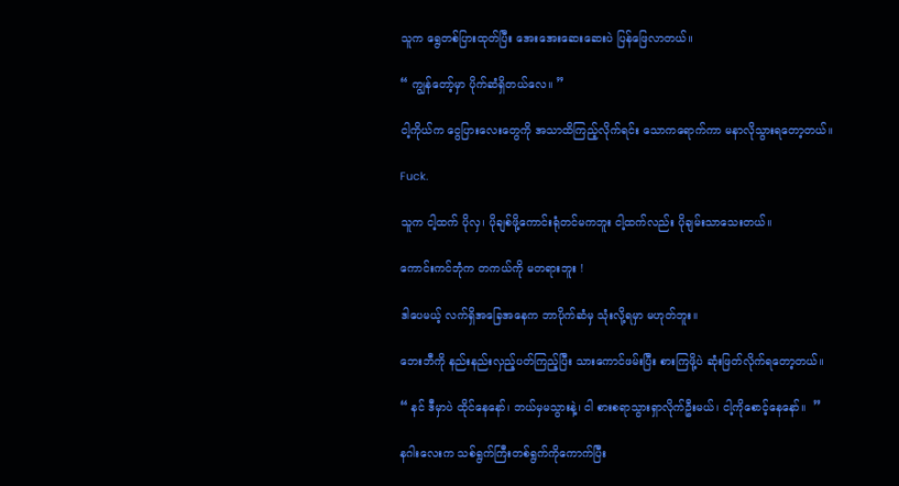သူက ရွေတစ်ပြားထုတ်ပြီး အေးအေးဆေးဆေးပဲ ပြန်ဖြေလာတယ်။

“ ကျွန်တော့်မှာ ပိုက်ဆံရှိတယ်လေ။ ”

ငါ့ကိုယ်က ငွေပြားလေးတွေကို အသာထိကြည့်လိုက်ရင်း သောကရောက်ကာ မနာလိုသွားရတော့တယ်။

Fuck.

သူက ငါ့ထက် ပိုလှ၊ ပိုချစ်ဖို့ကောင်းရုံတင်မကဘူး ငါ့ထက်လည်း ပိုချမ်းသာသေးတယ်။

ကောင်းကင်ဘုံက တကယ်ကို မတရားဘူး !

ဒါပေမယ့် လက်ရှိအခြေအနေက ဘာပိုက်ဆံမှ သုံးလို့ရမှာ မဟုတ်ဘူး။

ဘေးဘီကို နည်းနည်းလှည့်ပတ်ကြည့်ပြီး သားကောင်ဖမ်းပြီး စားကြဖို့ပဲ ဆုံးဖြတ်လိုက်ရတော့တယ်။

“ နင် ဒီမှာပဲ ထိုင်နေနော်၊ ဘယ်မှမသွားနဲ့၊ ငါ စားစရာသွားရှာလိုက်ဦးမယ်၊ ငါ့ကိုစောင့်နေနော်။  ”

နဂါးလေးက သစ်ရွက်ကြီးတစ်ရွက်ကိုကောက်ပြီး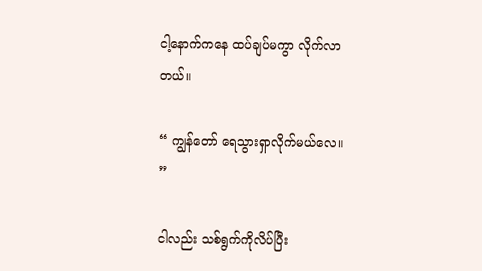ငါ့နောက်ကနေ ထပ်ချပ်မကွာ လိုက်လာတယ်။

“ ကျွန်တော် ရေသွားရှာလိုက်မယ်လေ။ ”

ငါလည်း သစ်ရွက်ကိုလိပ်ပြီး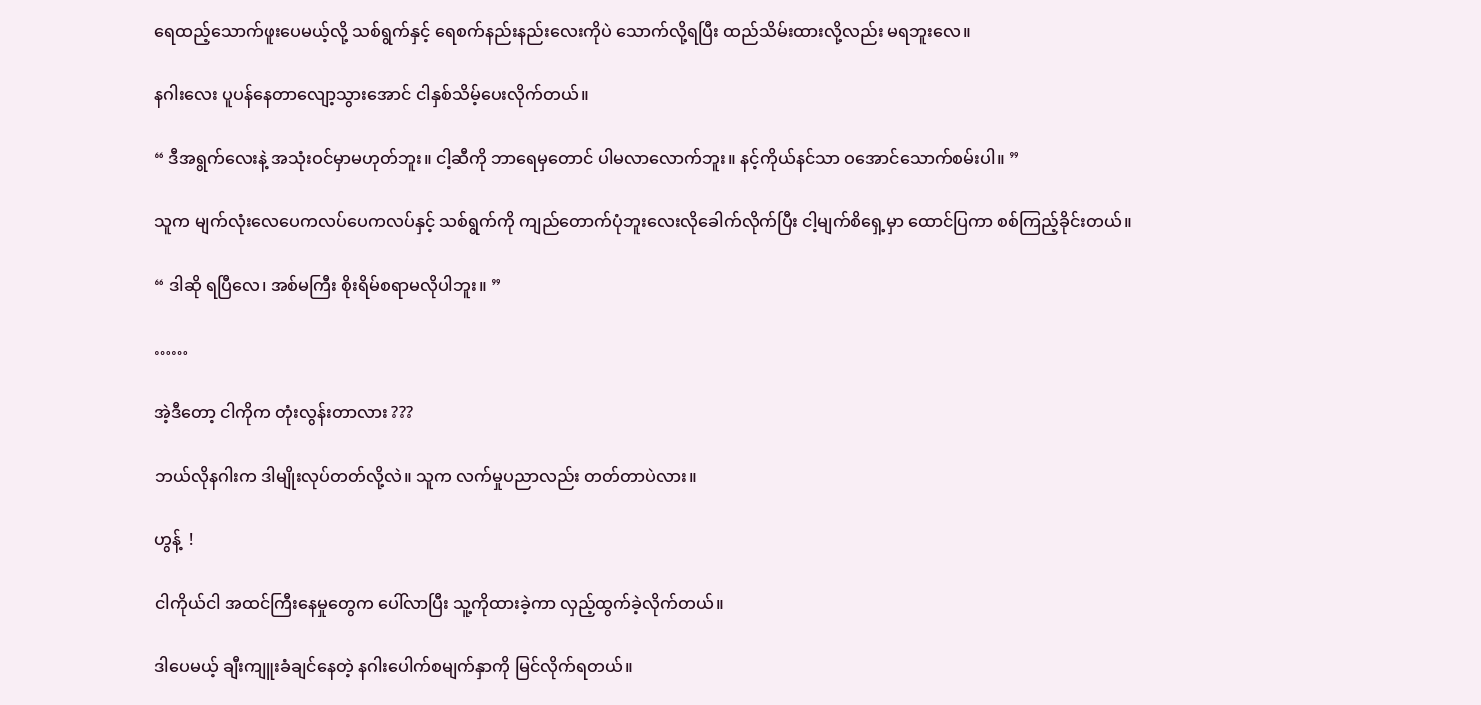ရေထည့်သောက်ဖူးပေမယ့်လို့ သစ်ရွက်နှင့် ရေစက်နည်းနည်းလေးကိုပဲ သောက်လို့ရပြီး ထည်သိမ်းထားလို့လည်း မရဘူးလေ။

နဂါးလေး ပူပန်နေတာလျော့သွားအောင် ငါနှစ်သိမ့်ပေးလိုက်တယ်။

“ ဒီအရွက်လေးနဲ့ အသုံးဝင်မှာမဟုတ်ဘူး။ ငါ့ဆီကို ဘာရေမှတောင် ပါမလာလောက်ဘူး။ နင့်ကိုယ်နင်သာ ဝအောင်သောက်စမ်းပါ။ ”

သူက မျက်လုံးလေပေကလပ်ပေကလပ်နှင့် သစ်ရွက်ကို ကျည်တောက်ပုံဘူးလေးလိုခေါက်လိုက်ပြီး ငါ့မျက်စိရှေ့မှာ ထောင်ပြကာ စစ်ကြည့်ခိုင်းတယ်။

“ ဒါဆို ရပြီလေ၊ အစ်မကြီး စိုးရိမ်စရာမလိုပါဘူး။ ”

……

အဲ့ဒီတော့ ငါကိုက တုံးလွန်းတာလား ???

ဘယ်လိုနဂါးက ဒါမျိုးလုပ်တတ်လို့လဲ။ သူက လက်မှုပညာလည်း တတ်တာပဲလား။

ဟွန့်  !

ငါကိုယ်ငါ အထင်ကြီးနေမှုတွေက ပေါ်လာပြီး သူ့ကိုထားခဲ့ကာ လှည့်ထွက်ခဲ့လိုက်တယ်။

ဒါပေမယ့် ချီးကျူးခံချင်နေတဲ့ နဂါးပေါက်စမျက်နှာကို မြင်လိုက်ရတယ်။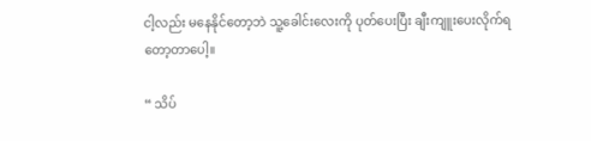ငါ့လည်း မနေနိုင်တော့ဘဲ သူ့ခေါင်းလေးကို ပုတ်ပေးပြီး ချီးကျူးပေးလိုက်ရတော့တာပေါ့။

“ သိပ်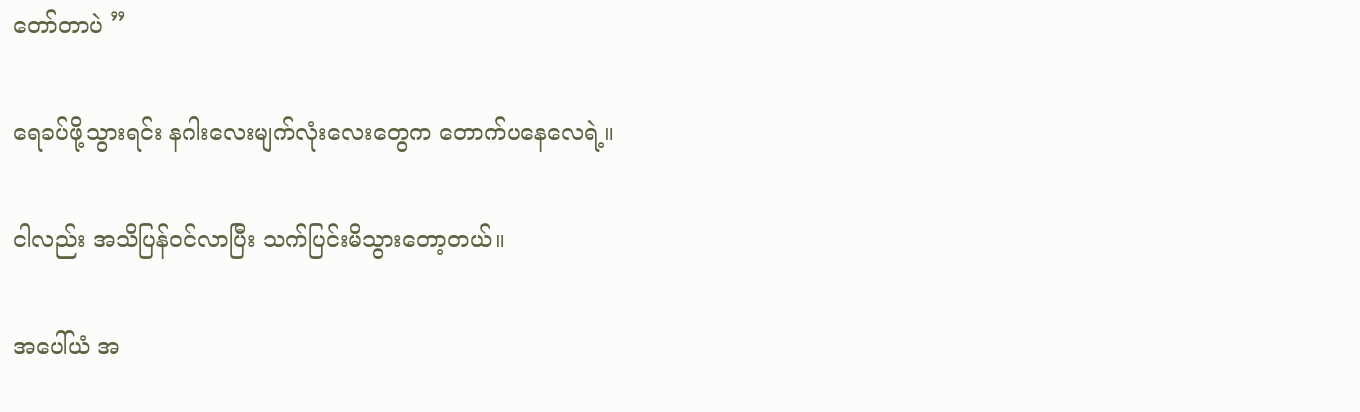တော်တာပဲ ”

ရေခပ်ဖို့သွားရင်း နဂါးလေးမျက်လုံးလေးတွေက တောက်ပနေလေရဲ့။

ငါလည်း အသိပြန်ဝင်လာပြီး သက်ပြင်းမိသွားတော့တယ်။

အပေါ်ယံ အ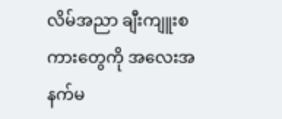လိမ်အညာ ချီးကျူးစကားတွေကို အလေးအနက်မ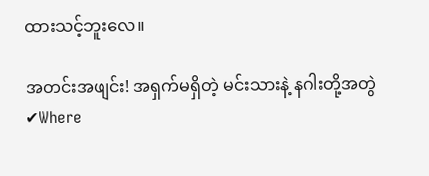ထားသင့်ဘူးလေ။

အတင်းအဖျင်း! အရှက်မရှိတဲ့ မင်းသားနဲ့ နဂါးတို့အတွဲ ✔Where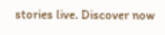stories live. Discover now